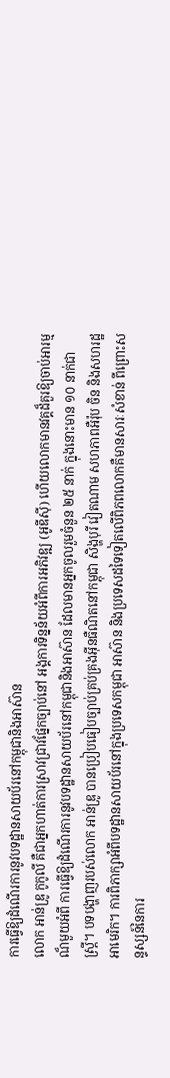ការធ្វើឱ្យដំណើរការនូវបទដ្ឋានសាយប័រនៅកម្ពុជានិងអាស៊ាន
លោក អាន់ឌ្រូ កូកូលី គឺជាអ្នកហាត់ការស្រាវជ្រាវផ្នែកច្បាប់នៅ អង្គការទិន្នន័យអំពីការអភិវឌ្ឍ (អូឌីស៊ី) ហើយលោកមានវគ្គដ៏គួរឱ្យចាប់អារម្មណ៏មួយអំពី ការធ្វើឱ្យដំណើរការនូវបទដ្ឋានសាយប័រនៅកម្ពុជានិងអាស៊ាន ដែលមានអ្នកចូលរួមចំនួន ២៥ នាក់ ក្នុងនោះមាន ១០ នាក់ជាស្ត្រី។ បទបង្ហាញរបស់លោក អាន់ឌ្រូ បានប្រៀបធៀបច្បាប់គ្រប់គ្រងអ៊ីនធឺណិតនៅកម្ពុជា សិង្ហបុរី វៀតណាម សហភាពអឺរ៉ុប ចិន និងសហរដ្ឋអាមេរិក។ ការពិភាក្សាអំពីបទដ្ឋានសាយប័រនៅក្នុងប្រទេសកម្ពុជា អាស៊ាន និងប្រទេសដទៃទៀតលើពិភពលោកគឺមានសារៈសំខាន់ ពីព្រោះសន្ទស្សន៍នៃការ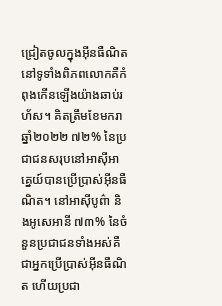ជ្រៀតចូលក្នុងអ៊ីនធឺណិតនៅទូទាំងពិភពលោកគឺកំពុងកើនឡើងយ៉ាងឆាប់រហ័ស។ គិតត្រឹមខែមករា ឆ្នាំ២០២២ ៧២% នៃប្រជាជនសរុបនៅអាស៊ីអាគ្នេយ៍បានប្រើប្រាស់អ៊ីនធឺណិត។ នៅអាស៊ីបូព៌ា និងអូសេអានី ៧៣% នៃចំនួនប្រជាជនទាំងអស់គឺជាអ្នកប្រើប្រាស់អ៊ីនធឺណិត ហើយប្រជា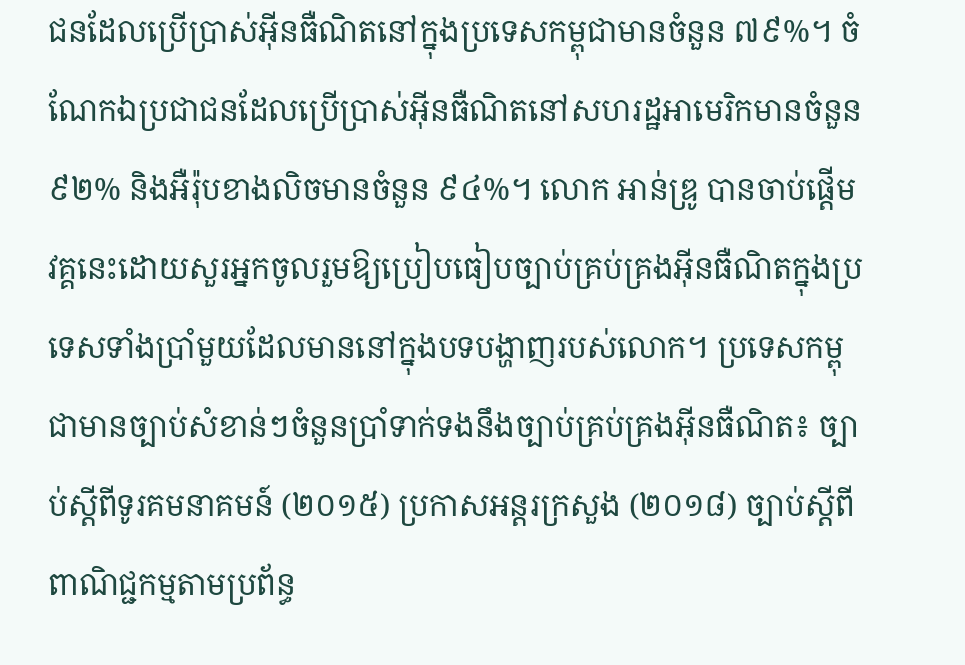ជនដែលប្រើប្រាស់អ៊ីនធឺណិតនៅក្នុងប្រទេសកម្ពុជាមានចំនួន ៧៩%។ ចំណែកឯប្រជាជនដែលប្រើប្រាស់អ៊ីនធឺណិតនៅសហរដ្ឋអាមេរិកមានចំនួន ៩២% និងអឺរ៉ុបខាងលិចមានចំនួន ៩៤%។ លោក អាន់ឌ្រូ បានចាប់ផ្តើមវគ្គនេះដោយសួរអ្នកចូលរួមឱ្យប្រៀបធៀបច្បាប់គ្រប់គ្រងអ៊ីនធឺណិតក្នុងប្រទេសទាំងប្រាំមួយដែលមាននៅក្នុងបទបង្ហាញរបស់លោក។ ប្រទេសកម្ពុជាមានច្បាប់សំខាន់ៗចំនួនប្រាំទាក់ទងនឹងច្បាប់គ្រប់គ្រងអ៊ីនធឺណិត៖ ច្បាប់ស្តីពីទូរគមនាគមន៍ (២០១៥) ប្រកាសអន្តរក្រសួង (២០១៨) ច្បាប់ស្តីពីពាណិជ្ជកម្មតាមប្រព័ន្ធ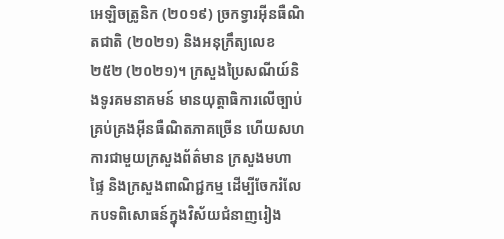អេឡិចត្រូនិក (២០១៩) ច្រកទ្វារអ៊ីនធឺណិតជាតិ (២០២១) និងអនុក្រឹត្យលេខ ២៥២ (២០២១)។ ក្រសួងប្រៃសណីយ៍និងទូរគមនាគមន៍ មានយុត្តាធិការលើច្បាប់គ្រប់គ្រងអ៊ីនធឺណិតភាគច្រើន ហើយសហការជាមួយក្រសួងព័ត៌មាន ក្រសួងមហាផ្ទៃ និងក្រសួងពាណិជ្ជកម្ម ដើម្បីចែករំលែកបទពិសោធន៍ក្នុងវិស័យជំនាញរៀង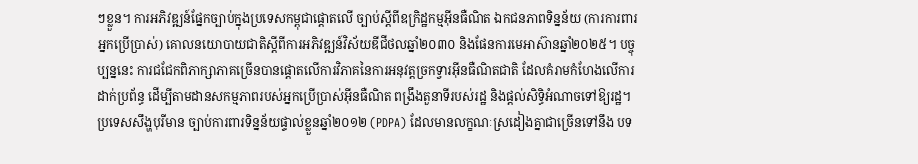ៗខ្លួន។ ការអភិវឌ្ឍន៍ផ្នែកច្បាប់ក្នុងប្រទេសកម្ពុជាផ្តោតលើ ច្បាប់ស្តីពីឧក្រិដ្ឋកម្មអ៊ីនធឺណិត ឯកជនភាពទិន្នន័យ (ការការពារអ្នកប្រើប្រាស់) គោលនយោបាយជាតិស្តីពីការអភិវឌ្ឍន៍វិស័យឌីជីថលឆ្នាំ២០៣០ និងផែនការមេអាស៊ានឆ្នាំ២០២៥។ បច្ចុប្បន្ននេះ ការជជែកពិភាក្សាភាគច្រើនបានផ្តោតលើការវិភាគនៃការអនុវត្តច្រកទ្វារអ៊ីនធឺណិតជាតិ ដែលគំរាមកំហែងលើការដាក់ប្រព័ន្ធ ដើម្បីតាមដានសកម្មភាពរបស់អ្នកប្រើប្រាស់អ៊ីនធឺណិត ពង្រឹងតួនាទីរបស់រដ្ឋ និងផ្តល់សិទ្ធិអំណាចទៅឱ្យរដ្ឋ។
ប្រទេសសឹង្ហបុរីមាន ច្បាប់ការពារទិន្នន័យផ្ទាល់ខ្លួនឆ្នាំ២០១២ (PDPA) ដែលមានលក្ខណៈស្រដៀងគ្នាជាច្រើនទៅនឹង បទ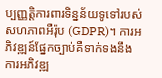ប្បញ្ញត្តិការពារទិន្នន័យទូទៅរបស់សហភាពអឺរ៉ុប (GDPR)។ ការអភិវឌ្ឍន៍ផ្នែកច្បាប់គឺទាក់ទងនឹងការអភិវឌ្ឍ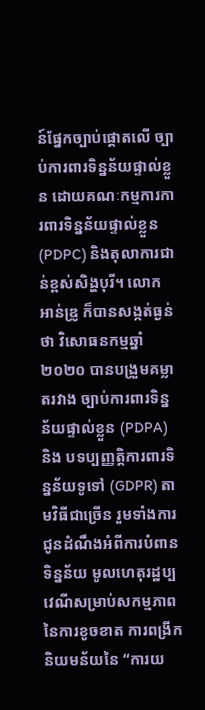ន៍ផ្នែកច្បាប់ផ្តោតលើ ច្បាប់ការពារទិន្នន័យផ្ទាល់ខ្លួន ដោយគណៈកម្មការការពារទិន្នន័យផ្ទាល់ខ្លួន (PDPC) និងតុលាការជាន់ខ្ពស់សិង្ហបុរី។ លោក អាន់ឌ្រូ ក៏បានសង្កត់ធ្ងន់ថា វិសោធនកម្មឆ្នាំ២០២០ បានបង្រួមគម្លាតរវាង ច្បាប់ការពារទិន្នន័យផ្ទាល់ខ្លួន (PDPA) និង បទប្បញ្ញត្តិការពារទិន្នន័យទូទៅ (GDPR) តាមវិធីជាច្រើន រួមទាំងការជូនដំណឹងអំពីការបំពានទិន្នន័យ មូលហេតុរដ្ឋប្បវេណីសម្រាប់សកម្មភាពនៃការខូចខាត ការពង្រីកនិយមន័យនៃ “ការយ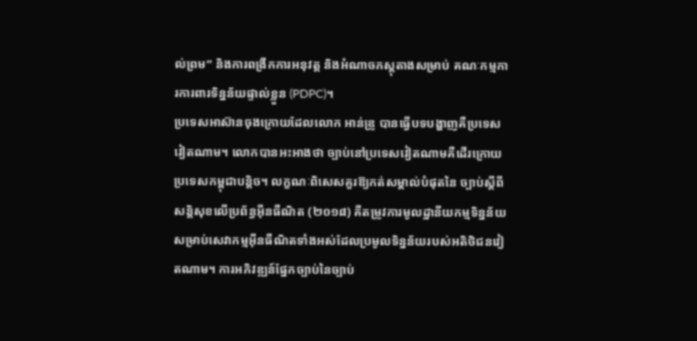ល់ព្រម” និងការពង្រីកការអនុវត្ត និងអំណាចភស្តុតាងសម្រាប់ គណៈកម្មការការពារទិន្នន័យផ្ទាល់ខ្លួន (PDPC)។
ប្រទេសអាស៊ានចុងក្រោយដែលលោក អាន់ឌ្រូ បានធ្វើបទបង្ហាញគឺប្រទេសវៀតណាម។ លោកបានអះអាងថា ច្បាប់នៅប្រទេសវៀតណាមគឺដើរក្រោយប្រទេសកម្ពុជាបន្តិច។ លក្ខណៈពិសេសគួរឱ្យកត់សម្គាល់បំផុតនៃ ច្បាប់ស្តីពីសន្តិសុខលើប្រព័ន្ធអ៊ីនធឺណិត (២០១៨) គឺតម្រូវការមូលដ្ឋានីយកម្មទិន្នន័យសម្រាប់សេវាកម្មអ៊ីនធឺណិតទាំងអស់ដែលប្រមូលទិន្នន័យរបស់អតិថិជនវៀតណាម។ ការអភិវឌ្ឍន៍ផ្នែកច្បាប់នៃច្បាប់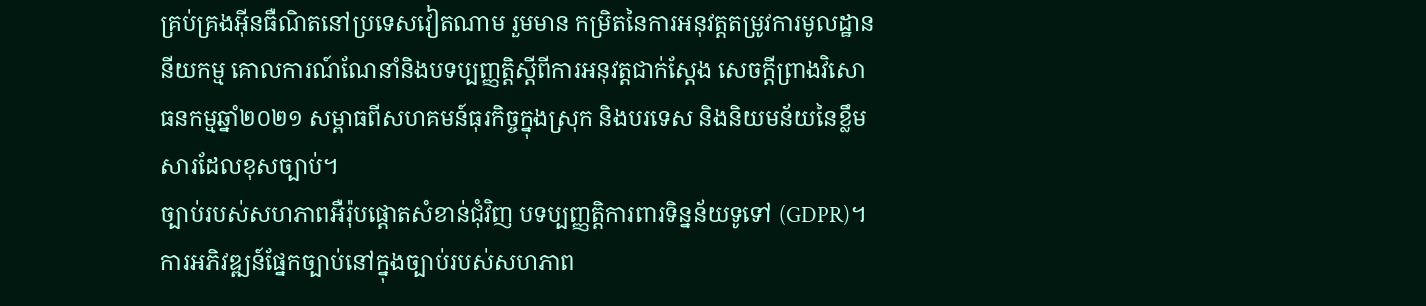គ្រប់គ្រងអ៊ីនធឺណិតនៅប្រទេសវៀតណាម រួមមាន កម្រិតនៃការអនុវត្តតម្រូវការមូលដ្ឋាននីយកម្ម គោលការណ៍ណែនាំនិងបទប្បញ្ញត្តិស្តីពីការអនុវត្តជាក់ស្តែង សេចក្តីព្រាងវិសោធនកម្មឆ្នាំ២០២១ សម្ពាធពីសហគមន៍ធុរកិច្ចក្នុងស្រុក និងបរទេស និងនិយមន័យនៃខ្លឹមសារដែលខុសច្បាប់។
ច្បាប់របស់សហភាពអឺរ៉ុបផ្តោតសំខាន់ជុំវិញ បទប្បញ្ញត្តិការពារទិន្នន័យទូទៅ (GDPR)។ ការអភិវឌ្ឍន៍ផ្នែកច្បាប់នៅក្នុងច្បាប់របស់សហភាព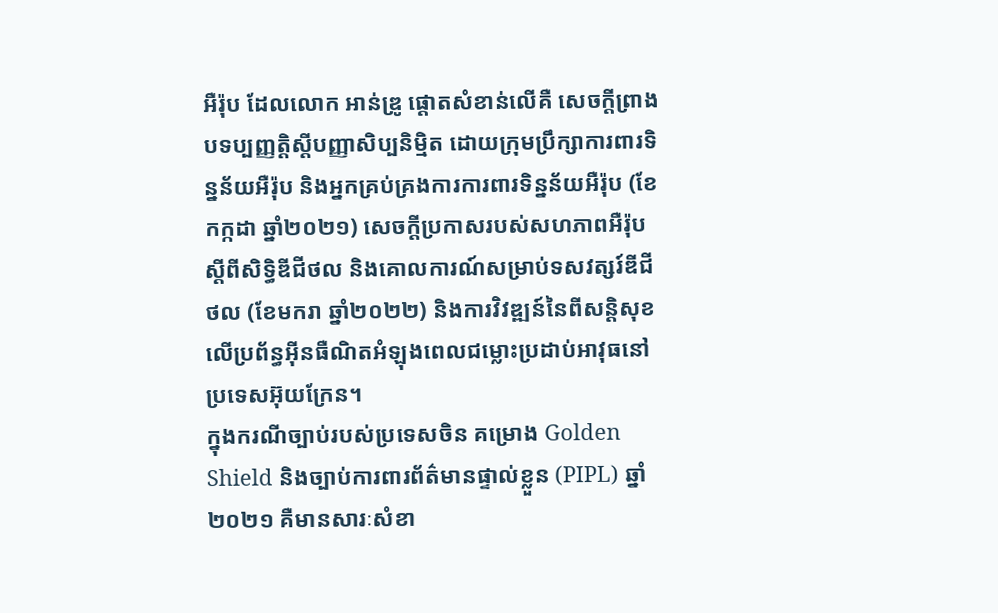អឺរ៉ុប ដែលលោក អាន់ឌ្រូ ផ្តោតសំខាន់លើគឺ សេចក្តីព្រាងបទប្បញ្ញត្តិស្តីបញ្ញាសិប្បនិម្មិត ដោយក្រុមប្រឹក្សាការពារទិន្នន័យអឺរ៉ុប និងអ្នកគ្រប់គ្រងការការពារទិន្នន័យអឺរ៉ុប (ខែកក្កដា ឆ្នាំ២០២១) សេចក្តីប្រកាសរបស់សហភាពអឺរ៉ុបស្តីពីសិទ្ធិឌីជីថល និងគោលការណ៍សម្រាប់ទសវត្សរ៍ឌីជីថល (ខែមករា ឆ្នាំ២០២២) និងការវិវឌ្ឍន៍នៃពីសន្តិសុខលើប្រព័ន្ធអ៊ីនធឺណិតអំឡុងពេលជម្លោះប្រដាប់អាវុធនៅប្រទេសអ៊ុយក្រែន។
ក្នុងករណីច្បាប់របស់ប្រទេសចិន គម្រោង Golden Shield និងច្បាប់ការពារព័ត៌មានផ្ទាល់ខ្លួន (PIPL) ឆ្នាំ២០២១ គឺមានសារៈសំខា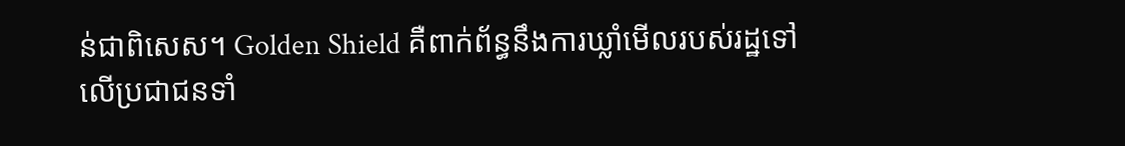ន់ជាពិសេស។ Golden Shield គឺពាក់ព័ន្ធនឹងការឃ្លាំមើលរបស់រដ្ឋទៅលើប្រជាជនទាំ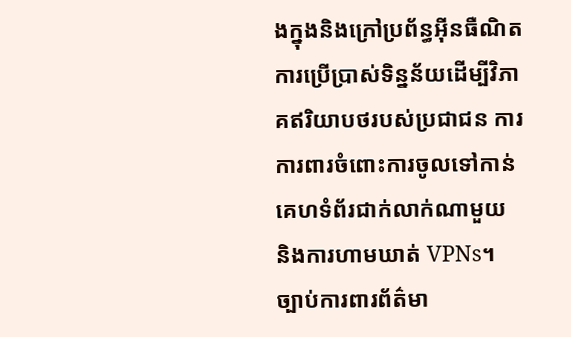ងក្នុងនិងក្រៅប្រព័ន្ធអ៊ីនធឺណិត ការប្រើប្រាស់ទិន្នន័យដើម្បីវិភាគឥរិយាបថរបស់ប្រជាជន ការការពារចំពោះការចូលទៅកាន់គេហទំព័រជាក់លាក់ណាមួយ និងការហាមឃាត់ VPNs។ ច្បាប់ការពារព័ត៌មា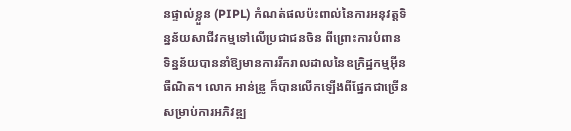នផ្ទាល់ខ្លួន (PIPL) កំណត់ផលប៉ះពាល់នៃការអនុវត្តទិន្នន័យសាជីវកម្មទៅលើប្រជាជនចិន ពីព្រោះការបំពានទិន្នន័យបាននាំឱ្យមានការរីករាលដាលនៃឧក្រិដ្ឋកម្មអ៊ីនធឺណិត។ លោក អាន់ឌ្រូ ក៏បានលើកឡើងពីផ្នែកជាច្រើនសម្រាប់ការអភិវឌ្ឍ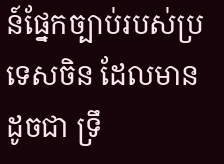ន៍ផ្នែកច្បាប់របស់ប្រទេសចិន ដែលមាន ដូចជា ទ្រឹ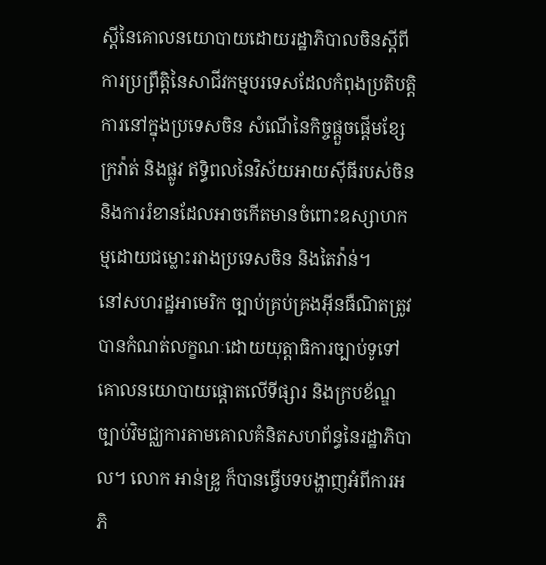ស្តីនៃគោលនយោបាយដោយរដ្ឋាភិបាលចិនស្តីពីការប្រព្រឹត្តិនៃសាជីវកម្មបរទេសដែលកំពុងប្រតិបត្តិការនៅក្នុងប្រទេសចិន សំណើនៃកិច្ចផ្តួចផ្តើមខ្សែក្រវ៉ាត់ និងផ្លូវ ឥទ្ធិពលនៃវិស័យអាយស៊ីធីរបស់ចិន និងការរំខានដែលអាចកើតមានចំពោះឧស្សាហកម្មដោយជម្លោះរវាងប្រទេសចិន និងតៃវ៉ាន់។
នៅសហរដ្ឋអាមេរិក ច្បាប់គ្រប់គ្រងអ៊ីនធឺណិតត្រូវបានកំណត់លក្ខណៈដោយយុត្តាធិការច្បាប់ទូទៅ គោលនយោបាយផ្តោតលើទីផ្សារ និងក្របខ័ណ្ឌច្បាប់វិមជ្ឈការតាមគោលគំនិតសហព័ន្ធនៃរដ្ឋាភិបាល។ លោក អាន់ឌ្រូ ក៏បានធ្វើបទបង្ហាញអំពីការអភិ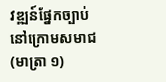វឌ្ឍន៍ផ្នែកច្បាប់នៅក្រោមសមាជ (មាត្រា ១)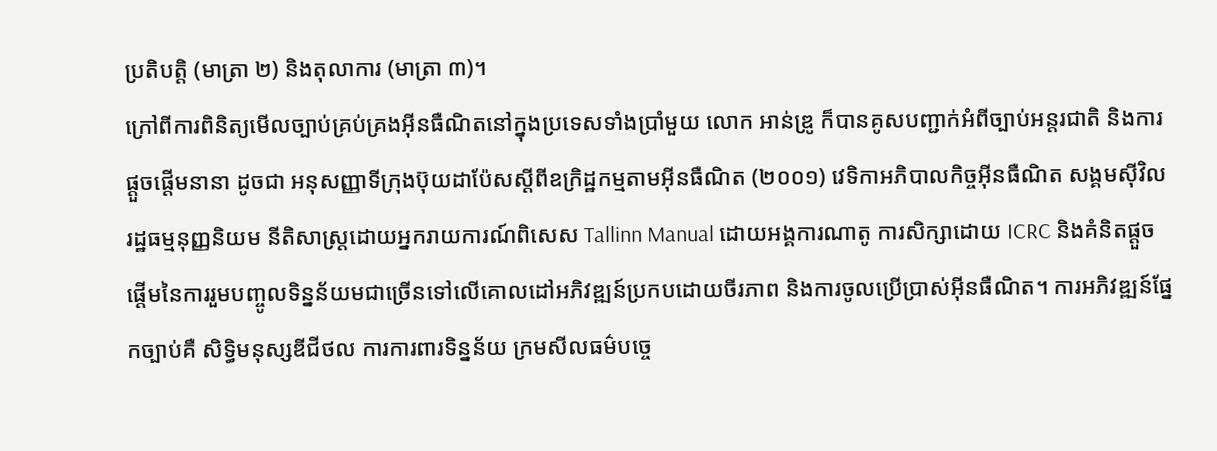ប្រតិបត្តិ (មាត្រា ២) និងតុលាការ (មាត្រា ៣)។
ក្រៅពីការពិនិត្យមើលច្បាប់គ្រប់គ្រងអ៊ីនធឺណិតនៅក្នុងប្រទេសទាំងប្រាំមួយ លោក អាន់ឌ្រូ ក៏បានគូសបញ្ជាក់អំពីច្បាប់អន្តរជាតិ និងការផ្តួចផ្តើមនានា ដូចជា អនុសញ្ញាទីក្រុងប៊ុយដាប៉ែសស្តីពីឧក្រិដ្ឋកម្មតាមអ៊ីនធឺណិត (២០០១) វេទិកាអភិបាលកិច្ចអ៊ីនធឺណិត សង្គមស៊ីវិលរដ្ឋធម្មនុញ្ញនិយម នីតិសាស្ត្រដោយអ្នករាយការណ៍ពិសេស Tallinn Manual ដោយអង្គការណាតូ ការសិក្សាដោយ ICRC និងគំនិតផ្តួចផ្តើមនៃការរួមបញ្ចូលទិន្នន័យមជាច្រើនទៅលើគោលដៅអភិវឌ្ឍន៍ប្រកបដោយចីរភាព និងការចូលប្រើប្រាស់អ៊ីនធឺណិត។ ការអភិវឌ្ឍន៍ផ្នែកច្បាប់គឺ សិទ្ធិមនុស្សឌីជីថល ការការពារទិន្នន័យ ក្រមសីលធម៌បច្ចេ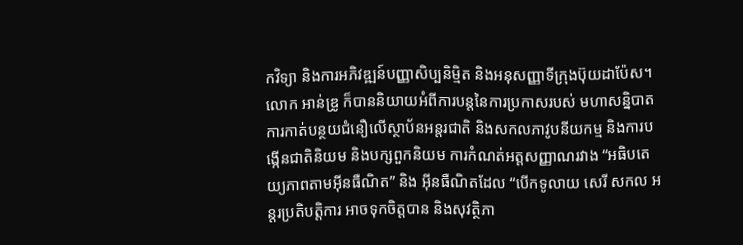កវិទ្យា និងការអភិវឌ្ឍន៍បញ្ញាសិប្បនិម្មិត និងអនុសញ្ញាទីក្រុងប៊ុយដាប៉ែស។ លោក អាន់ឌ្រូ ក៏បាននិយាយអំពីការបន្តនៃការប្រកាសរបស់ មហាសន្និបាត ការកាត់បន្ថយជំនឿលើស្ថាប័នអន្តរជាតិ និងសកលភាវូបនីយកម្ម និងការបង្កើនជាតិនិយម និងបក្សពួកនិយម ការកំណត់អត្តសញ្ញាណរវាង “អធិបតេយ្យភាពតាមអ៊ីនធឺណិត” និង អ៊ីនធឺណិតដែល “បើកទូលាយ សេរី សកល អន្តរប្រតិបត្តិការ អាចទុកចិត្តបាន និងសុវត្ថិភា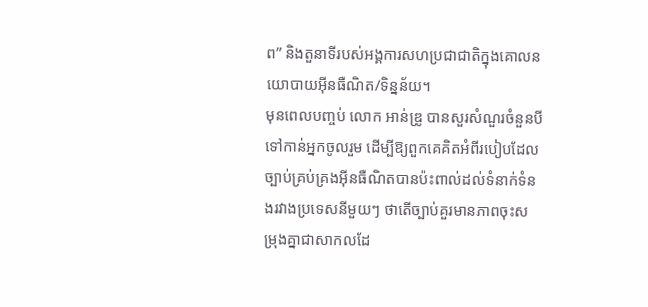ព” និងតួនាទីរបស់អង្គការសហប្រជាជាតិក្នុងគោលនយោបាយអ៊ីនធឺណិត/ទិន្នន័យ។
មុនពេលបញ្ចប់ លោក អាន់ឌ្រូ បានសួរសំណួរចំនួនបី ទៅកាន់អ្នកចូលរួម ដើម្បីឱ្យពួកគេគិតអំពីរបៀបដែលច្បាប់គ្រប់គ្រងអ៊ីនធឺណិតបានប៉ះពាល់ដល់ទំនាក់ទំនងរវាងប្រទេសនីមួយៗ ថាតើច្បាប់គួរមានភាពចុះសម្រុងគ្នាជាសាកលដែ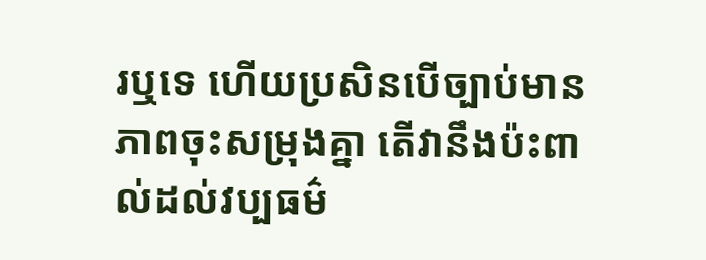រឬទេ ហើយប្រសិនបើច្បាប់មានភាពចុះសម្រុងគ្នា តើវានឹងប៉ះពាល់ដល់វប្បធម៌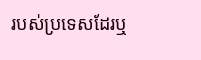របស់ប្រទេសដែរឬ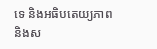ទេ និងអធិបតេយ្យភាព និងស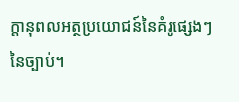ក្តានុពលអត្ថប្រយោជន៍នៃគំរូផ្សេងៗនៃច្បាប់។